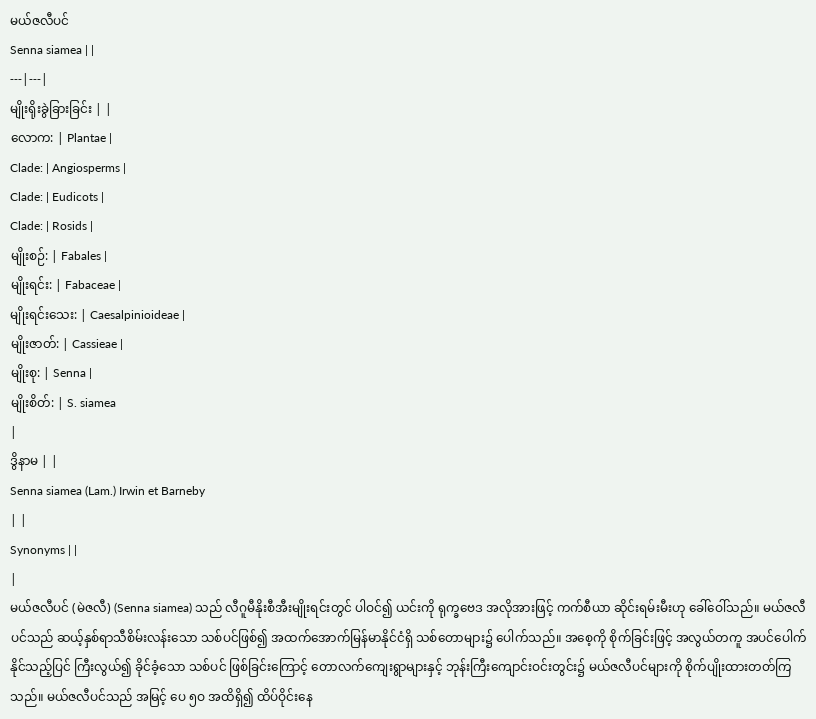မယ်ဇလီပင်
Senna siamea | |
---|---|
မျိုးရိုးခွဲခြားခြင်း | |
လောက: | Plantae |
Clade: | Angiosperms |
Clade: | Eudicots |
Clade: | Rosids |
မျိုးစဉ်: | Fabales |
မျိုးရင်း: | Fabaceae |
မျိုးရင်းသေး: | Caesalpinioideae |
မျိုးဇာတ်: | Cassieae |
မျိုးစု: | Senna |
မျိုးစိတ်: | S. siamea
|
ဒွိနာမ | |
Senna siamea (Lam.) Irwin et Barneby
| |
Synonyms | |
|
မယ်ဇလီပင် (မဲဇလီ) (Senna siamea) သည် လီဂူမီနိုးစီအီးမျိုးရင်းတွင် ပါဝင်၍ ယင်းကို ရုက္ခဗေဒ အလိုအားဖြင့် ကက်စီယာ ဆိုင်းရမ်းမီးဟု ခေါ်ဝေါ်သည်။ မယ်ဇလီပင်သည် ဆယ့်နှစ်ရာသီစိမ်းလန်းသော သစ်ပင်ဖြစ်၍ အထက်အောက်မြန်မာနိုင်ငံရှိ သစ်တောများ၌ ပေါက်သည်။ အစေ့ကို စိုက်ခြင်းဖြင့် အလွယ်တကူ အပင်ပေါက်နိုင်သည့်ပြင် ကြီးလွယ်၍ ခိုင်ခံ့သော သစ်ပင် ဖြစ်ခြင်းကြောင့် တောလက်ကျေးရွာများနှင့် ဘုန်းကြီးကျောင်းဝင်းတွင်း၌ မယ်ဇလီပင်များကို စိုက်ပျိုးထားတတ်ကြသည်။ မယ်ဇလီပင်သည် အမြင့် ပေ ၅ဝ အထိရှိ၍ ထိပ်ဝိုင်းနေ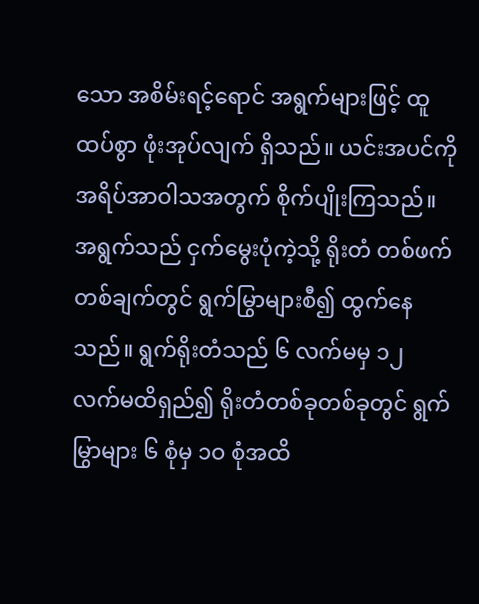သော အစိမ်းရင့်ရောင် အရွက်များဖြင့် ထူထပ်စွာ ဖုံးအုပ်လျက် ရှိသည်။ ယင်းအပင်ကို အရိပ်အာဝါသအတွက် စိုက်ပျိုးကြသည်။
အရွက်သည် ငှက်မွေးပုံကဲ့သို့ ရိုးတံ တစ်ဖက်တစ်ချက်တွင် ရွက်မြွာများစီ၍ ထွက်နေသည်။ ရွက်ရိုးတံသည် ၆ လက်မမှ ၁၂ လက်မထိရှည်၍ ရိုးတံတစ်ခုတစ်ခုတွင် ရွက်မြွာများ ၆ စုံမှ ၁ဝ စုံအထိ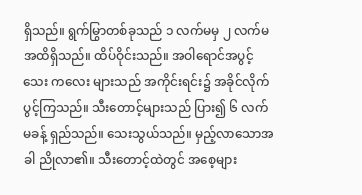ရှိသည်။ ရွက်မြွာတစ်ခုသည် ၁ လက်မမှ ၂ လက်မအထိရှိသည်။ ထိပ်ဝိုင်းသည်။ အဝါရောင်အပွင့် သေး ကလေး များသည် အကိုင်းရင်း၌ အခိုင်လိုက် ပွင့်ကြသည်။ သီးတောင့်များသည် ပြား၍ ၆ လက်မခန့် ရှည်သည်။ သေးသွယ်သည်။ မှည့်လာသောအခါ ညိုလာ၏။ သီးတောင့်ထဲတွင် အစေ့များ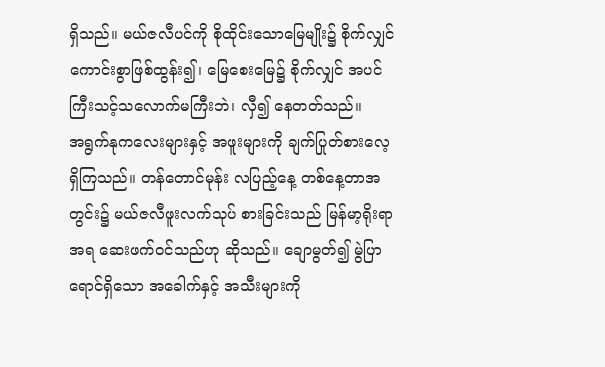ရှိသည်။ မယ်ဇလီပင်ကို စိုထိုင်းသောမြေမျိုး၌ စိုက်လျှင် ကောင်းစွာဖြစ်ထွန်း၍၊ မြေစေးမြေ၌ စိုက်လျှင် အပင်ကြီးသင့်သလောက်မကြီးဘဲ၊ လှီ၍ နေတတ်သည်။
အရွက်နုကလေးများနှင့် အဖူးများကို ချက်ပြုတ်စားလေ့ရှိကြသည်။ တန်တောင်မုန်း လပြည့်နေ့ တစ်နေ့တာအတွင်း၌ မယ်ဇလီဖူးလက်သုပ် စားခြင်းသည် မြန်မာ့ရိုးရာအရ ဆေးဖက်ဝင်သည်ဟု ဆိုသည်။ ချောမွတ်၍ မွဲပြာရောင်ရှိသော အခေါက်နှင့် အသီးများကို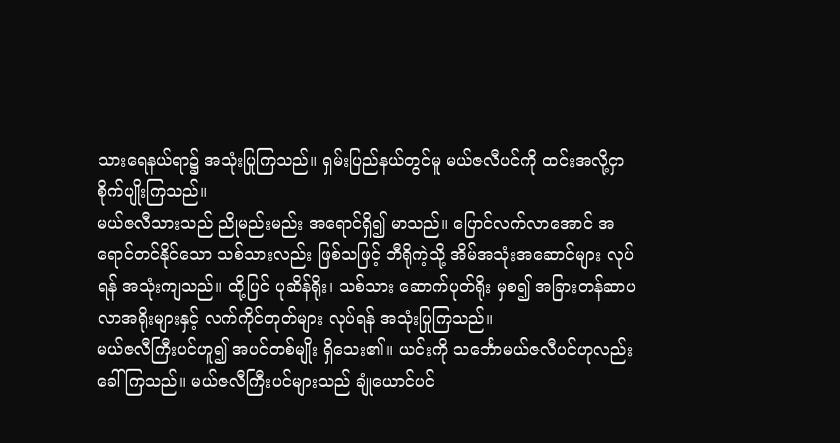သားရေနယ်ရာ၌ အသုံးပြုကြသည်။ ရှမ်းပြည်နယ်တွင်မူ မယ်ဇလီပင်ကို ထင်းအလို့ငှာ စိုက်ပျိုးကြသည်။
မယ်ဇလီသားသည် ညိုမည်းမည်း အရောင်ရှိ၍ မာသည်။ ပြောင်လက်လာအောင် အရောင်တင်နိုင်သော သစ်သားလည်း ဖြစ်သဖြင့် ဘီရိုကဲ့သို့ အိမ်အသုံးအဆောင်များ လုပ်ရန် အသုံးကျသည်။ ထို့ပြင် ပုဆိန်ရိုး၊ သစ်သား ဆောက်ပုတ်ရိုး မှစ၍ အခြားတန်ဆာပလာအရိုးများနှင့် လက်ကိုင်တုတ်များ လုပ်ရန် အသုံးပြုကြသည်။
မယ်ဇလီကြီးပင်ဟူ၍ အပင်တစ်မျိုး ရှိသေး၏။ ယင်းကို သင်္ဘောမယ်ဇလီပင်ဟုလည်း ခေါ်ကြသည်။ မယ်ဇလီကြီးပင်များသည် ချုံယောင်ပင်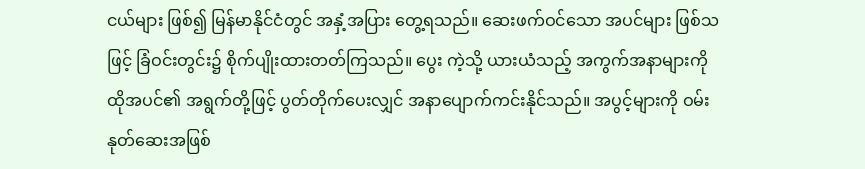ငယ်များ ဖြစ်၍ မြန်မာနိုင်ငံတွင် အနှံ့အပြား တွေ့ရသည်။ ဆေးဖက်ဝင်သော အပင်များ ဖြစ်သဖြင့် ခြံဝင်းတွင်း၌ စိုက်ပျိုးထားတတ်ကြသည်။ ပွေး ကဲ့သို့ ယားယံသည့် အကွက်အနာများကို ထိုအပင်၏ အရွက်တို့ဖြင့် ပွတ်တိုက်ပေးလျှင် အနာပျောက်ကင်းနိုင်သည်။ အပွင့်များကို ဝမ်းနုတ်ဆေးအဖြစ်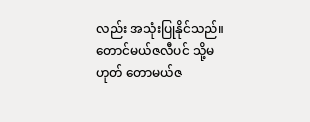လည်း အသုံးပြုနိုင်သည်။ တောင်မယ်ဇလီပင် သို့မဟုတ် တောမယ်ဇ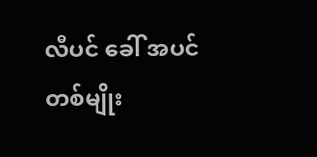လီပင် ခေါ် အပင်တစ်မျိုး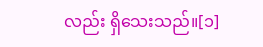လည်း ရှိသေးသည်။[၁]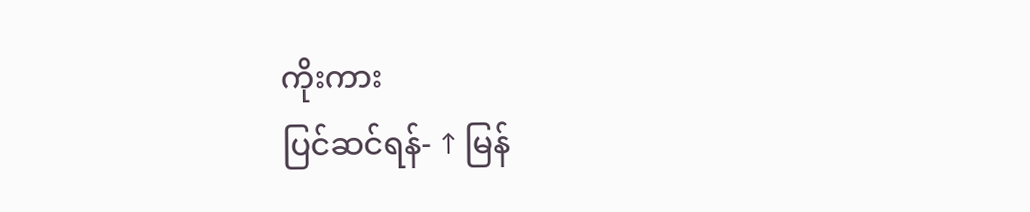ကိုးကား
ပြင်ဆင်ရန်- ↑ မြန်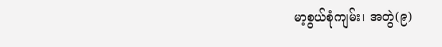မာ့စွယ်စုံကျမ်း၊ အတွဲ(၉)